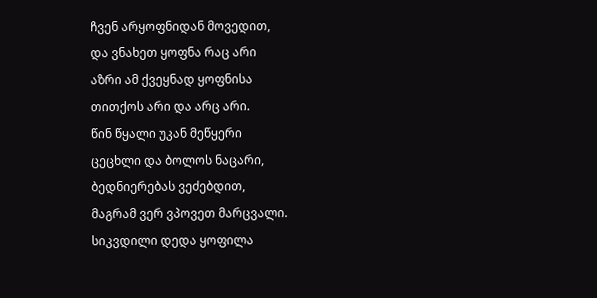ჩვენ არყოფნიდან მოვედით,
და ვნახეთ ყოფნა რაც არი
აზრი ამ ქვეყნად ყოფნისა
თითქოს არი და არც არი.
წინ წყალი უკან მეწყერი
ცეცხლი და ბოლოს ნაცარი,
ბედნიერებას ვეძებდით,
მაგრამ ვერ ვპოვეთ მარცვალი.
სიკვდილი დედა ყოფილა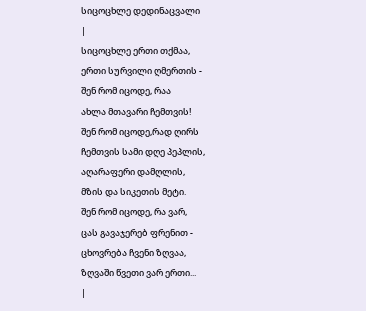სიცოცხლე დედინაცვალი
|
სიცოცხლე ერთი თქმაა,
ერთი სურვილი ღმერთის -
შენ რომ იცოდე, რაა
ახლა მთავარი ჩემთვის!
შენ რომ იცოდე,რად ღირს
ჩემთვის სამი დღე პეპლის,
აღარაფერი დამღლის,
მზის და სიკეთის მეტი.
შენ რომ იცოდე, რა ვარ,
ცას გავაჯერებ ფრენით -
ცხოვრება ჩვენი ზღვაა,
ზღვაში წვეთი ვარ ერთი...
|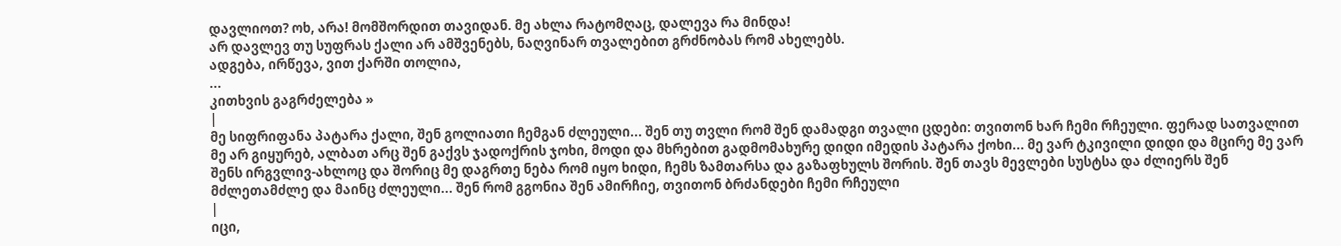დავლიოთ? ოხ, არა! მომშორდით თავიდან. მე ახლა რატომღაც, დალევა რა მინდა!
არ დავლევ თუ სუფრას ქალი არ ამშვენებს, ნაღვინარ თვალებით გრძნობას რომ ახელებს.
ადგება, ირწევა, ვით ქარში თოლია,
...
კითხვის გაგრძელება »
|
მე სიფრიფანა პატარა ქალი, შენ გოლიათი ჩემგან ძლეული... შენ თუ თვლი რომ შენ დამადგი თვალი ცდები: თვითონ ხარ ჩემი რჩეული. ფერად სათვალით მე არ გიყურებ, ალბათ არც შენ გაქვს ჯადოქრის ჯოხი, მოდი და მხრებით გადმომახურე დიდი იმედის პატარა ქოხი... მე ვარ ტკივილი დიდი და მცირე მე ვარ შენს ირგვლივ-ახლოც და შორიც მე დაგრთე ნება რომ იყო ხიდი, ჩემს ზამთარსა და გაზაფხულს შორის. შენ თავს მევლები სუსტსა და ძლიერს შენ მძლეთამძლე და მაინც ძლეული... შენ რომ გგონია შენ ამირჩიე, თვითონ ბრძანდები ჩემი რჩეული
|
იცი,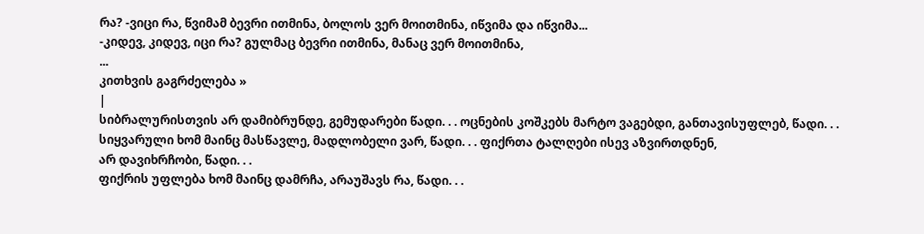რა? -ვიცი რა, წვიმამ ბევრი ითმინა, ბოლოს ვერ მოითმინა, იწვიმა და იწვიმა...
-კიდევ, კიდევ, იცი რა? გულმაც ბევრი ითმინა, მანაც ვერ მოითმინა,
...
კითხვის გაგრძელება »
|
სიბრალურისთვის არ დამიბრუნდე, გემუდარები წადი. . . ოცნების კოშკებს მარტო ვაგებდი, განთავისუფლებ, წადი. . .
სიყვარული ხომ მაინც მასწავლე, მადლობელი ვარ, წადი. . . ფიქრთა ტალღები ისევ აზვირთდნენ,
არ დავიხრჩობი, წადი. . .
ფიქრის უფლება ხომ მაინც დამრჩა, არაუშავს რა, წადი. . .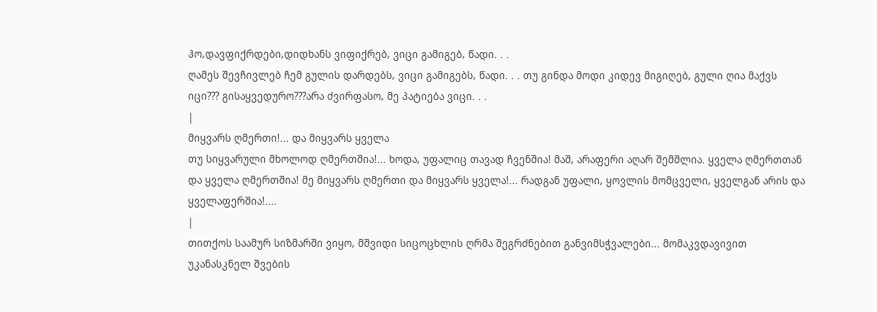ჰო,დავფიქრდები,დიდხანს ვიფიქრებ, ვიცი გამიგებ, წადი. . .
ღამეს შევჩივლებ ჩემ გულის დარდებს, ვიცი გამიგებს, წადი. . . თუ გინდა მოდი კიდევ მიგიღებ, გული ღია მაქვს იცი??? გისაყვედურო???არა ძვირფასო, მე პატიება ვიცი. . .
|
მიყვარს ღმერთი!... და მიყვარს ყველა
თუ სიყვარული მხოლოდ ღმერთშია!... ხოდა, უფალიც თავად ჩვენშია! მაშ, არაფერი აღარ შემშლია. ყველა ღმერთთან და ყველა ღმერთშია! მე მიყვარს ღმერთი და მიყვარს ყველა!... რადგან უფალი, ყოვლის მომცველი, ყველგან არის და ყველაფერშია!....
|
თითქოს საამურ სიზმარში ვიყო, მშვიდი სიცოცხლის ღრმა შეგრძნებით განვიმსჭვალები... მომაკვდავივით უკანასკნელ შვების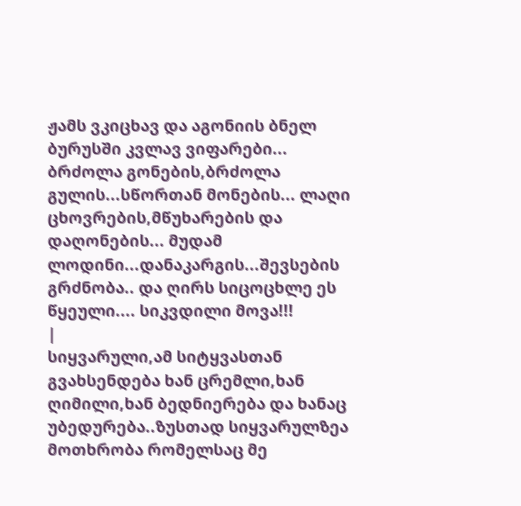ჟამს ვკიცხავ და აგონიის ბნელ ბურუსში კვლავ ვიფარები... ბრძოლა გონების,ბრძოლა გულის...სწორთან მონების... ლაღი ცხოვრების,მწუხარების და დაღონების... მუდამ ლოდინი...დანაკარგის...შევსების გრძნობა.. და ღირს სიცოცხლე ეს წყეული.... სიკვდილი მოვა!!!
|
სიყვარული,ამ სიტყვასთან გვახსენდება ხან ცრემლი,ხან ღიმილი,ხან ბედნიერება და ხანაც უბედურება..ზუსთად სიყვარულზეა მოთხრობა რომელსაც მე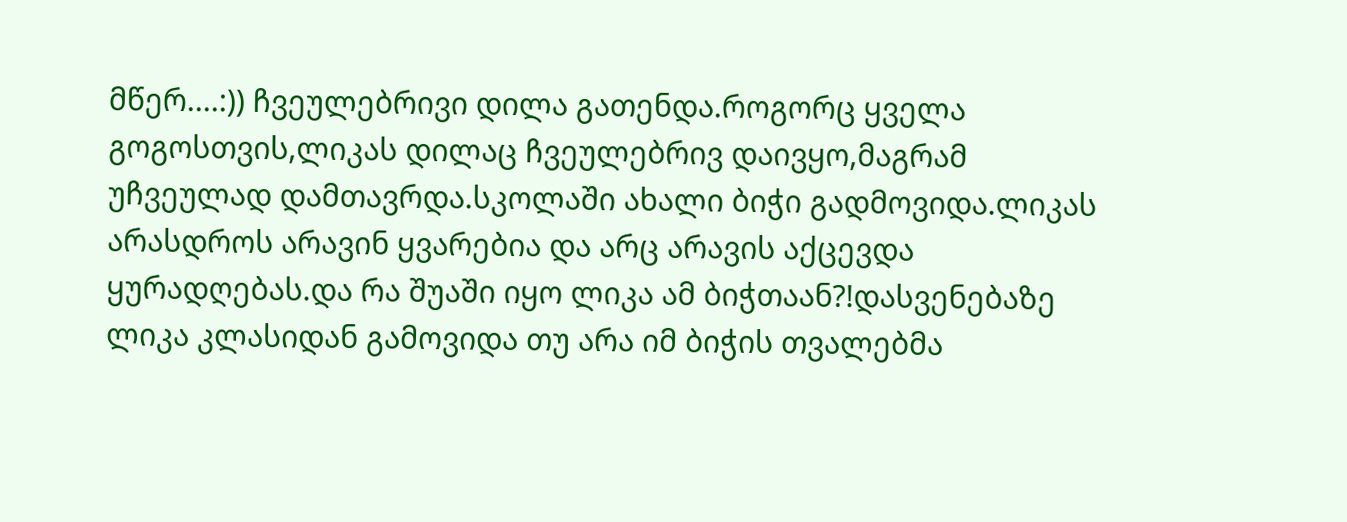მწერ....:)) ჩვეულებრივი დილა გათენდა.როგორც ყველა გოგოსთვის,ლიკას დილაც ჩვეულებრივ დაივყო,მაგრამ უჩვეულად დამთავრდა.სკოლაში ახალი ბიჭი გადმოვიდა.ლიკას არასდროს არავინ ყვარებია და არც არავის აქცევდა ყურადღებას.და რა შუაში იყო ლიკა ამ ბიჭთაან?!დასვენებაზე ლიკა კლასიდან გამოვიდა თუ არა იმ ბიჭის თვალებმა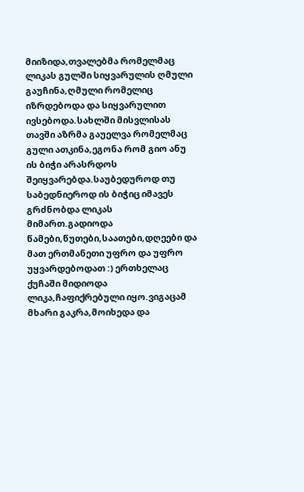მიიზიდა,თვალებმა რომელმაც ლიკას გულში სიყვარულის ღმული გაუჩინა,ღმული რომელიც იზრდებოდა და სიყვარულით ივსებოდა.სახლში მისვლისას თავში აზრმა გაუელვა რომელმაც გული ათკინა,ეგონა რომ გიო ანუ ის ბიჭი არასრდოს შეიყვარებდა.საუბედუროდ თუ საბედნიეროდ ის ბიჭიც იმავეს გრძნობდა ლიკას მიმართ.გადიოდა წამები,წუთები,საათები,დღეები და მათ ერთმანეთი უფრო და უფრო უყვარდებოდათ :) ერთხელაც ქუჩაში მიდიოდა ლიკა,ჩაფიქრებული იყო.ვიგაცამ მხარი გაკრა,მოიხედა და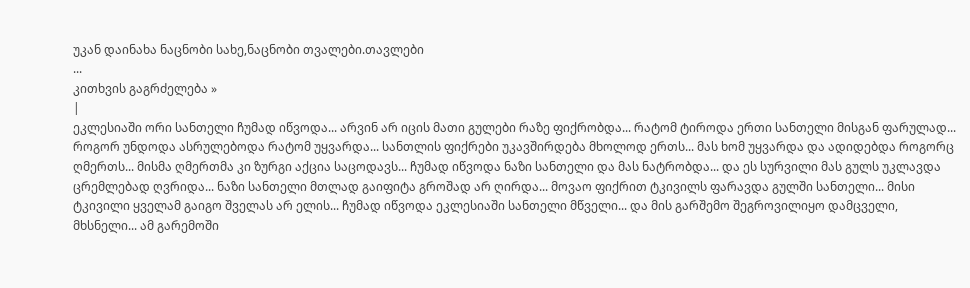უკან დაინახა ნაცნობი სახე,ნაცნობი თვალები.თავლები
...
კითხვის გაგრძელება »
|
ეკლესიაში ორი სანთელი ჩუმად იწვოდა... არვინ არ იცის მათი გულები რაზე ფიქრობდა... რატომ ტიროდა ერთი სანთელი მისგან ფარულად... როგორ უნდოდა ასრულებოდა რატომ უყვარდა... სანთლის ფიქრები უკავშირდება მხოლოდ ერთს... მას ხომ უყვარდა და ადიდებდა როგორც ღმერთს... მისმა ღმერთმა კი ზურგი აქცია საცოდავს... ჩუმად იწვოდა ნაზი სანთელი და მას ნატრობდა... და ეს სურვილი მას გულს უკლავდა ცრემლებად ღვრიდა... ნაზი სანთელი მთლად გაიფიტა გროშად არ ღირდა... მოვაო ფიქრით ტკივილს ფარავდა გულში სანთელი... მისი ტკივილი ყველამ გაიგო შველას არ ელის... ჩუმად იწვოდა ეკლესიაში სანთელი მწველი... და მის გარშემო შეგროვილიყო დამცველი, მხსნელი... ამ გარემოში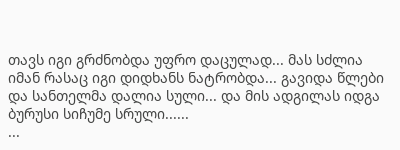თავს იგი გრძნობდა უფრო დაცულად... მას სძლია იმან რასაც იგი დიდხანს ნატრობდა... გავიდა წლები და სანთელმა დალია სული... და მის ადგილას იდგა ბურუსი სიჩუმე სრული......
...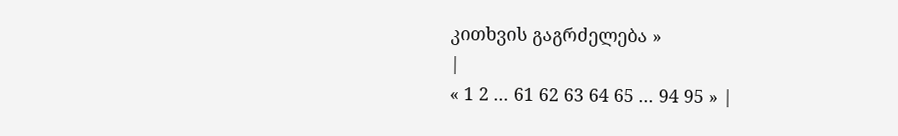კითხვის გაგრძელება »
|
« 1 2 ... 61 62 63 64 65 ... 94 95 » |